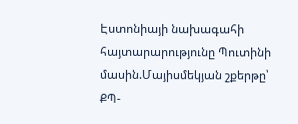Էստոնիայի նախագահի հայտարարությունը Պուտինի մասին.Մայիսմեկյան շքերթը՝ ՔՊ-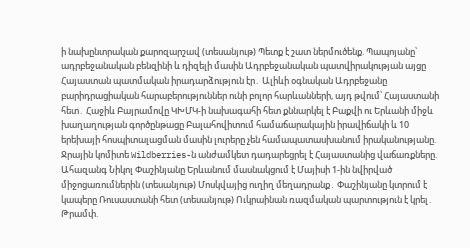ի նախընտրական քարոզարշավ (տեսանյութ) Պետք է շատ ներմուծենք. Պապոյանը՝ ադրբեջանական բենզինի և դիզելի մասին Ադրբեջանական պատվիրակության այցը Հայաստան պատմական իրադարձություն էր․ Ալիևի օգնական Ադրբեջանը բարիդրացիական հարաբերություններ ունի բոլոր հարևանների, այդ թվում՝ Հայաստանի հետ․ Հաջիև Բայրամովը ԿԽՄԿ-ի նախագահի հետ քննարկել է Բաքվի ու Երևանի միջև խաղաղության գործընթացը Բալահովիտում համաճարակային իրավիճակի և 10 երեխայի հոսպիտալացման մասին լուրերը չեն համապատասխանում իրականությանը. Ջրային կոմիտե Wildberries-ն անժամկետ դադարեցրել է Հայաստանից վաճառքները. Ահազանգ Նիկոլ Փաշինյանը Երևանում մասնակցում է Մայիսի 1-ին նվիրված միջոցառումներին (տեսանյութ) Մոսկվայից ուղիղ մեղադրանք․ Փաշինյանը կտրում է կապերը Ռուսաստանի հետ (տեսանյութ) Ուկրաինան ռազմական պարտություն է կրել․ Թրամփ.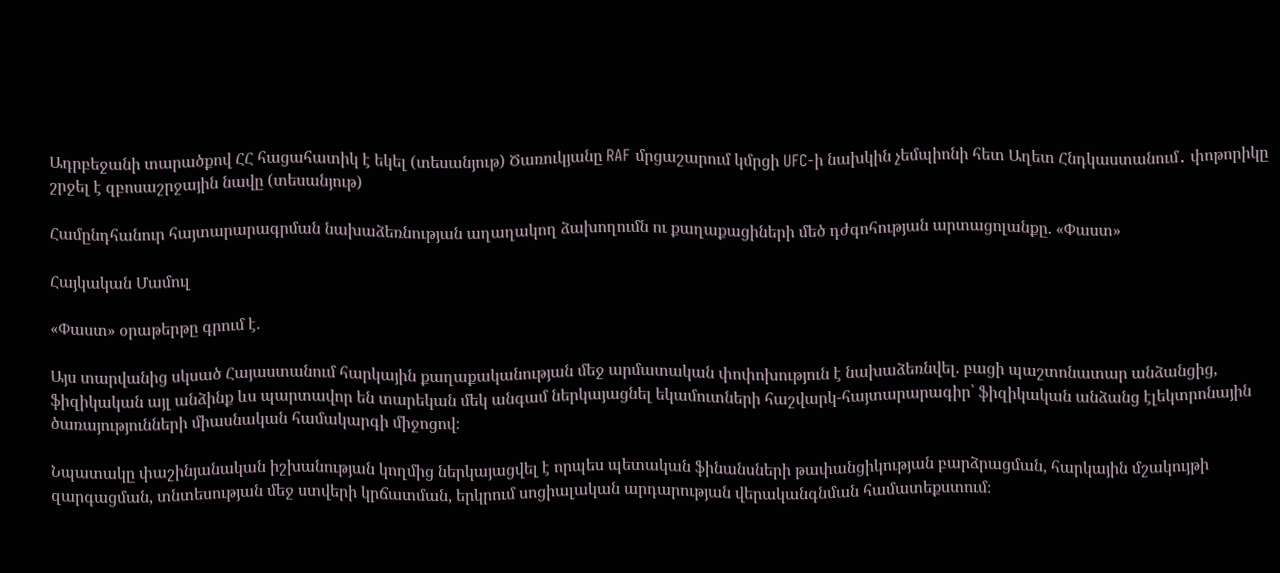Ադրբեջանի տարածքով ՀՀ հացահատիկ է եկել (տեսանյութ) Ծառուկյանը RAF մրցաշարում կմրցի UFC-ի նախկին չեմպիոնի հետ Աղետ Հնդկաստանում․ փոթորիկը շրջել է զբոսաշրջային նավը (տեսանյութ)

Համընդհանուր հայտարարագրման նախաձեռնության աղաղակող ձախողումն ու քաղաքացիների մեծ դժգոհության արտացոլանքը. «Փաստ»

Հայկական Մամուլ

«Փաստ» օրաթերթը գրում է.

Այս տարվանից սկսած Հայաստանում հարկային քաղաքականության մեջ արմատական փոփոխություն է նախաձեռնվել. բացի պաշտոնատար անձանցից, ֆիզիկական այլ անձինք ևս պարտավոր են տարեկան մեկ անգամ ներկայացնել եկամուտների հաշվարկ-հայտարարագիր՝ ֆիզիկական անձանց էլեկտրոնային ծառայությունների միասնական համակարգի միջոցով։

Նպատակը փաշինյանական իշխանության կողմից ներկայացվել է որպես պետական ֆինանսների թափանցիկության բարձրացման, հարկային մշակույթի զարգացման, տնտեսության մեջ ստվերի կրճատման, երկրում սոցիալական արդարության վերականգնման համատեքստում։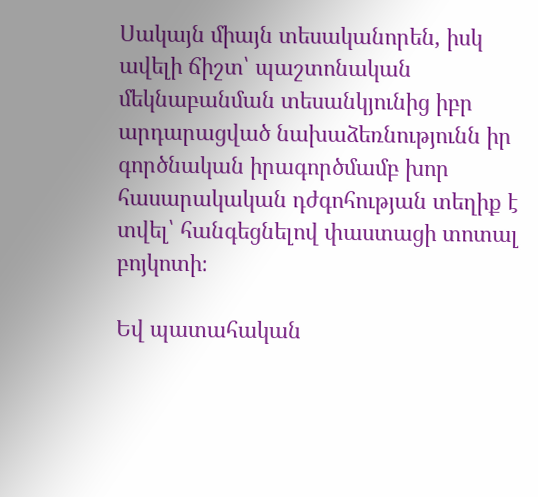Սակայն միայն տեսականորեն, իսկ ավելի ճիշտ՝ պաշտոնական մեկնաբանման տեսանկյունից իբր արդարացված նախաձեռնությունն իր գործնական իրագործմամբ խոր հասարակական դժգոհության տեղիք է տվել՝ հանգեցնելով փաստացի տոտալ բոյկոտի։

Եվ պատահական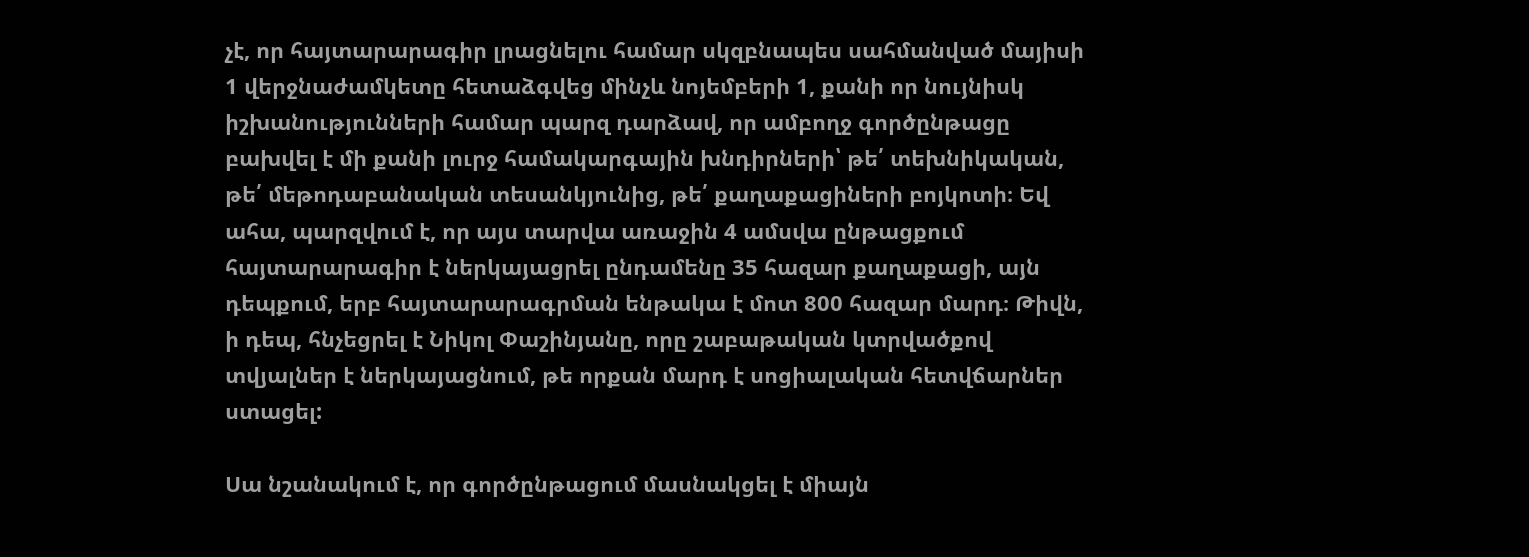չէ, որ հայտարարագիր լրացնելու համար սկզբնապես սահմանված մայիսի 1 վերջնաժամկետը հետաձգվեց մինչև նոյեմբերի 1, քանի որ նույնիսկ իշխանությունների համար պարզ դարձավ, որ ամբողջ գործընթացը բախվել է մի քանի լուրջ համակարգային խնդիրների՝ թե՛ տեխնիկական, թե՛ մեթոդաբանական տեսանկյունից, թե՛ քաղաքացիների բոյկոտի։ Եվ ահա, պարզվում է, որ այս տարվա առաջին 4 ամսվա ընթացքում հայտարարագիր է ներկայացրել ընդամենը 35 հազար քաղաքացի, այն դեպքում, երբ հայտարարագրման ենթակա է մոտ 800 հազար մարդ։ Թիվն, ի դեպ, հնչեցրել է Նիկոլ Փաշինյանը, որը շաբաթական կտրվածքով տվյալներ է ներկայացնում, թե որքան մարդ է սոցիալական հետվճարներ ստացել:

Սա նշանակում է, որ գործընթացում մասնակցել է միայն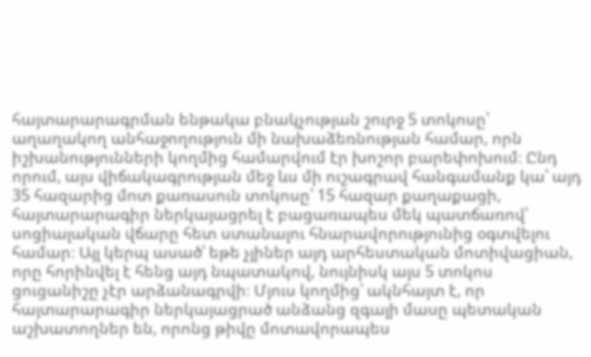հայտարարագրման ենթակա բնակչության շուրջ 5 տոկոսը՝ աղաղակող անհաջողություն մի նախաձեռնության համար, որն իշխանությունների կողմից համարվում էր խոշոր բարեփոխում։ Ընդ որում, այս վիճակագրության մեջ ևս մի ուշագրավ հանգամանք կա՝ այդ 35 հազարից մոտ քառասուն տոկոսը՝ 15 հազար քաղաքացի, հայտարարագիր ներկայացրել է բացառապես մեկ պատճառով՝ սոցիալական վճարը հետ ստանալու հնարավորությունից օգտվելու համար։ Այլ կերպ ասած՝ եթե չլիներ այդ արհեստական մոտիվացիան, որը հորինվել է հենց այդ նպատակով, նույնիսկ այս 5 տոկոս ցուցանիշը չէր արձանագրվի։ Մյուս կողմից՝ ակնհայտ է, որ հայտարարագիր ներկայացրած անձանց զգալի մասը պետական աշխատողներ են, որոնց թիվը մոտավորապես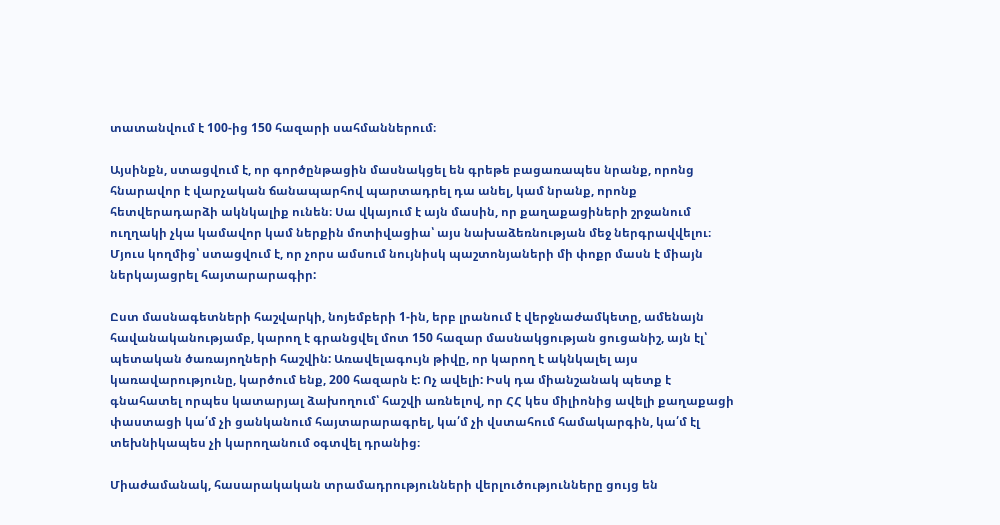տատանվում է 100-ից 150 հազարի սահմաններում։

Այսինքն, ստացվում է, որ գործընթացին մասնակցել են գրեթե բացառապես նրանք, որոնց հնարավոր է վարչական ճանապարհով պարտադրել դա անել, կամ նրանք, որոնք հետվերադարձի ակնկալիք ունեն։ Սա վկայում է այն մասին, որ քաղաքացիների շրջանում ուղղակի չկա կամավոր կամ ներքին մոտիվացիա՝ այս նախաձեռնության մեջ ներգրավվելու։ Մյուս կողմից՝ ստացվում է, որ չորս ամսում նույնիսկ պաշտոնյաների մի փոքր մասն է միայն ներկայացրել հայտարարագիր:

Ըստ մասնագետների հաշվարկի, նոյեմբերի 1-ին, երբ լրանում է վերջնաժամկետը, ամենայն հավանականությամբ, կարող է գրանցվել մոտ 150 հազար մասնակցության ցուցանիշ, այն էլ՝ պետական ծառայողների հաշվին: Առավելագույն թիվը, որ կարող է ակնկալել այս կառավարությունը, կարծում ենք, 200 հազարն է: Ոչ ավելի: Իսկ դա միանշանակ պետք է գնահատել որպես կատարյալ ձախողում՝ հաշվի առնելով, որ ՀՀ կես միլիոնից ավելի քաղաքացի փաստացի կա՛մ չի ցանկանում հայտարարագրել, կա՛մ չի վստահում համակարգին, կա՛մ էլ տեխնիկապես չի կարողանում օգտվել դրանից։

Միաժամանակ, հասարակական տրամադրությունների վերլուծությունները ցույց են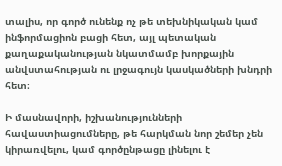տալիս, որ գործ ունենք ոչ թե տեխնիկական կամ ինֆորմացիոն բացի հետ, այլ պետական քաղաքականության նկատմամբ խորքային անվստահության ու լրջագույն կասկածների խնդրի հետ։

Ի մասնավորի, իշխանությունների հավաստիացումները, թե հարկման նոր շեմեր չեն կիրառվելու, կամ գործընթացը լինելու է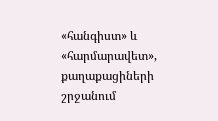«հանգիստ» և «հարմարավետ», քաղաքացիների շրջանում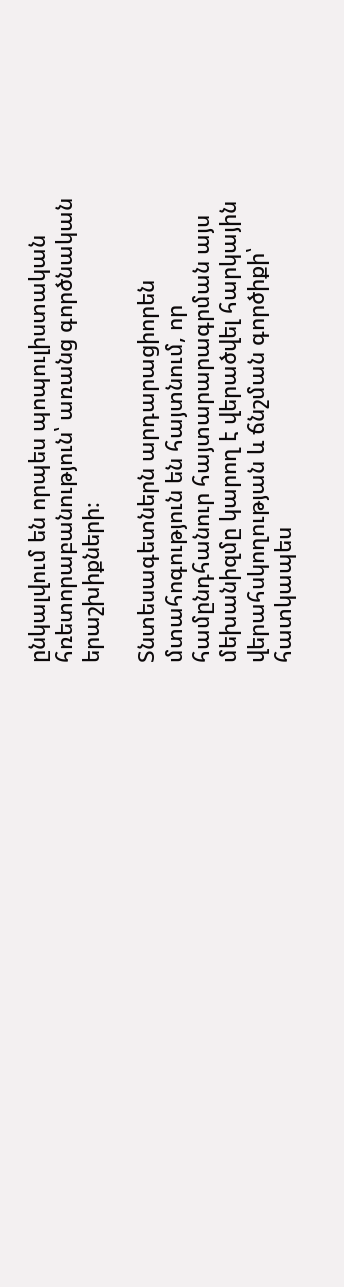ընկալվում են որպես պոպուլիստական հռետորաբանություն՝ առանց գործնական երաշխիքների։

Տնտեսագետներն արդարացիորեն մտահոգություն են հայտնում, որ համընդհանուր հայտարարագրման այս մեխանիզմը կարող է վերածվել հարկային վերահսկողության և ճնշման գործիքի՝ հատկապես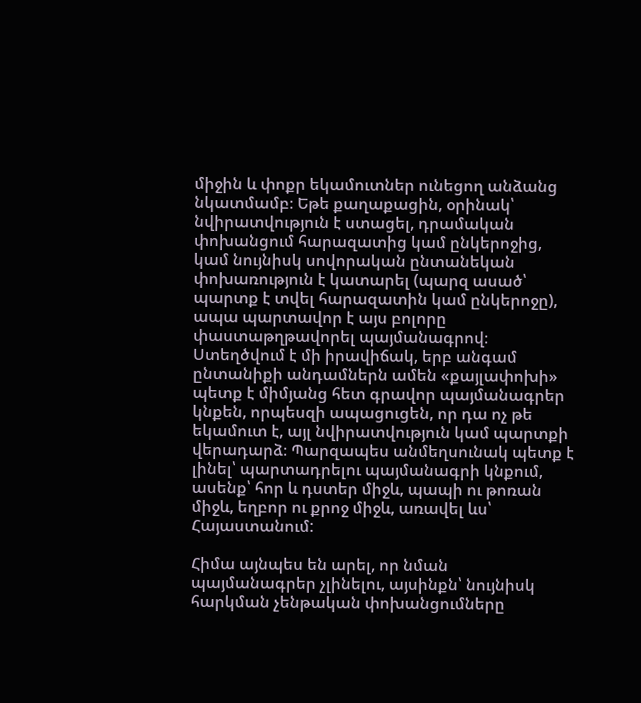միջին և փոքր եկամուտներ ունեցող անձանց նկատմամբ։ Եթե քաղաքացին, օրինակ՝ նվիրատվություն է ստացել, դրամական փոխանցում հարազատից կամ ընկերոջից, կամ նույնիսկ սովորական ընտանեկան փոխառություն է կատարել (պարզ ասած՝ պարտք է տվել հարազատին կամ ընկերոջը), ապա պարտավոր է այս բոլորը փաստաթղթավորել պայմանագրով։ Ստեղծվում է մի իրավիճակ, երբ անգամ ընտանիքի անդամներն ամեն «քայլափոխի» պետք է միմյանց հետ գրավոր պայմանագրեր կնքեն, որպեսզի ապացուցեն, որ դա ոչ թե եկամուտ է, այլ նվիրատվություն կամ պարտքի վերադարձ։ Պարզապես անմեղսունակ պետք է լինել՝ պարտադրելու պայմանագրի կնքում, ասենք՝ հոր և դստեր միջև, պապի ու թոռան միջև, եղբոր ու քրոջ միջև, առավել ևս՝ Հայաստանում:

Հիմա այնպես են արել, որ նման պայմանագրեր չլինելու, այսինքն՝ նույնիսկ հարկման չենթական փոխանցումները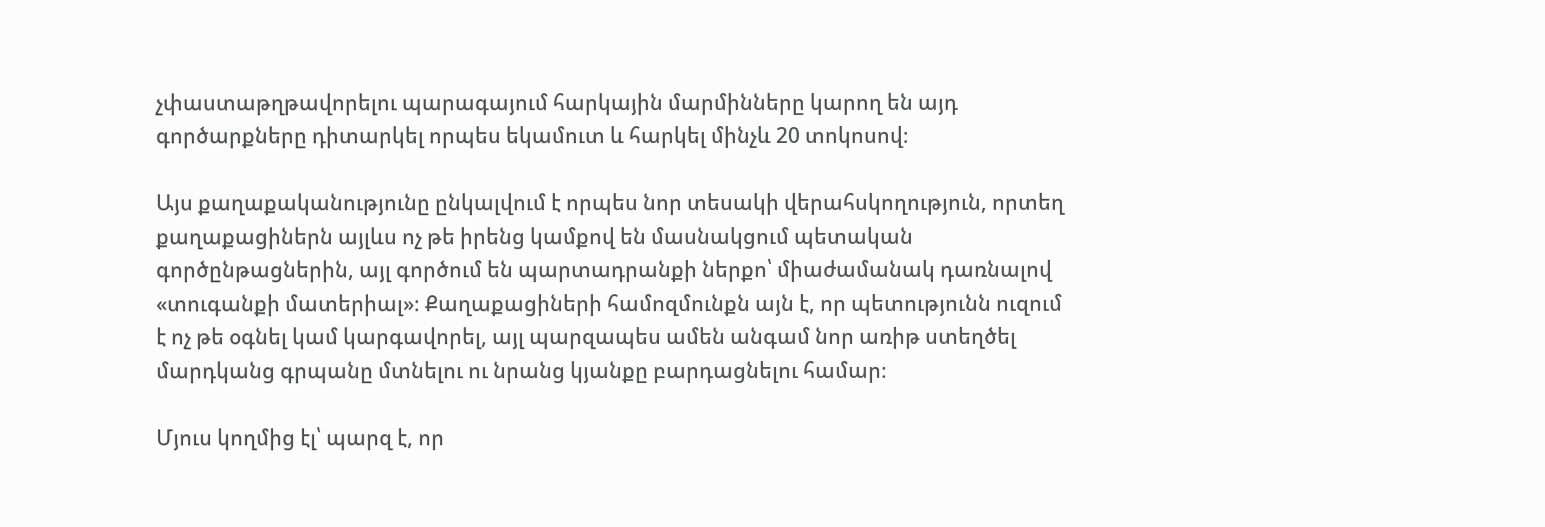չփաստաթղթավորելու պարագայում հարկային մարմինները կարող են այդ գործարքները դիտարկել որպես եկամուտ և հարկել մինչև 20 տոկոսով։

Այս քաղաքականությունը ընկալվում է որպես նոր տեսակի վերահսկողություն, որտեղ քաղաքացիներն այլևս ոչ թե իրենց կամքով են մասնակցում պետական գործընթացներին, այլ գործում են պարտադրանքի ներքո՝ միաժամանակ դառնալով «տուգանքի մատերիալ»։ Քաղաքացիների համոզմունքն այն է, որ պետությունն ուզում է ոչ թե օգնել կամ կարգավորել, այլ պարզապես ամեն անգամ նոր առիթ ստեղծել մարդկանց գրպանը մտնելու ու նրանց կյանքը բարդացնելու համար։

Մյուս կողմից էլ՝ պարզ է, որ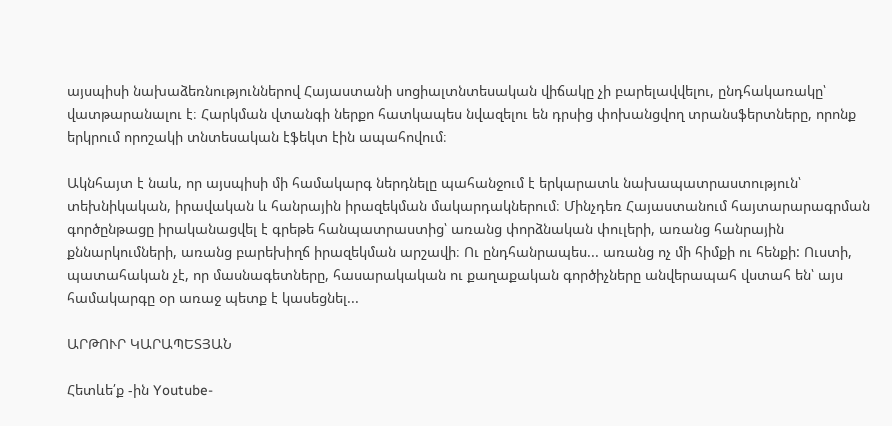այսպիսի նախաձեռնություններով Հայաստանի սոցիալտնտեսական վիճակը չի բարելավվելու, ընդհակառակը՝ վատթարանալու է։ Հարկման վտանգի ներքո հատկապես նվազելու են դրսից փոխանցվող տրանսֆերտները, որոնք երկրում որոշակի տնտեսական էֆեկտ էին ապահովում։

Ակնհայտ է նաև, որ այսպիսի մի համակարգ ներդնելը պահանջում է երկարատև նախապատրաստություն՝ տեխնիկական, իրավական և հանրային իրազեկման մակարդակներում։ Մինչդեռ Հայաստանում հայտարարագրման գործընթացը իրականացվել է գրեթե հանպատրաստից՝ առանց փորձնական փուլերի, առանց հանրային քննարկումների, առանց բարեխիղճ իրազեկման արշավի։ Ու ընդհանրապես... առանց ոչ մի հիմքի ու հենքի: Ուստի, պատահական չէ, որ մասնագետները, հասարակական ու քաղաքական գործիչները անվերապահ վստահ են՝ այս համակարգը օր առաջ պետք է կասեցնել...

ԱՐԹՈՒՐ ԿԱՐԱՊԵՏՅԱՆ

Հետևե՛ք -ին Youtube-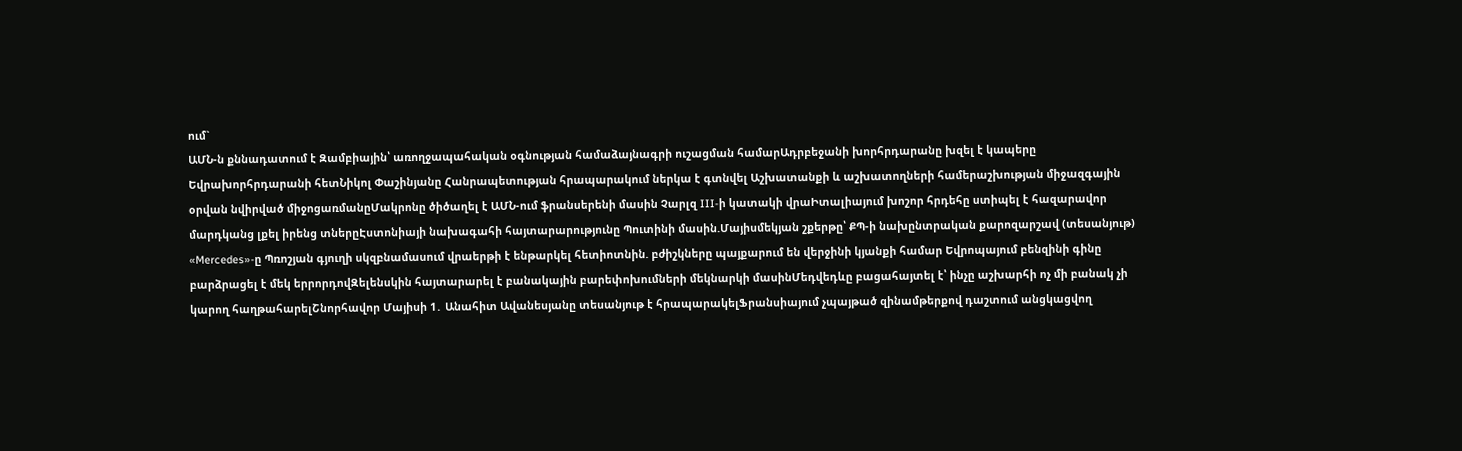ում`
ԱՄՆ-ն քննադատում է Զամբիային՝ առողջապահական օգնության համաձայնագրի ուշացման համարԱդրբեջանի խորհրդարանը խզել է կապերը Եվրախորհրդարանի հետՆիկոլ Փաշինյանը Հանրապետության հրապարակում ներկա է գտնվել Աշխատանքի և աշխատողների համերաշխության միջազգային օրվան նվիրված միջոցառմանըՄակրոնը ծիծաղել է ԱՄՆ-ում ֆրանսերենի մասին Չարլզ III-ի կատակի վրաԻտալիայում խոշոր հրդեհը ստիպել է հազարավոր մարդկանց լքել իրենց տներըԷստոնիայի նախագահի հայտարարությունը Պուտինի մասին.Մայիսմեկյան շքերթը՝ ՔՊ-ի նախընտրական քարոզարշավ (տեսանյութ) «Mercedes»-ը Պռոշյան գյուղի սկզբնամասում վրաերթի է ենթարկել հետիոտնին. բժիշկները պայքարում են վերջինի կյանքի համար Եվրոպայում բենզինի գինը բարձրացել է մեկ երրորդովԶելենսկին հայտարարել է բանակային բարեփոխումների մեկնարկի մասինՄեդվեդևը բացահայտել է՝ ինչը աշխարհի ոչ մի բանակ չի կարող հաղթահարելՇնորհավոր Մայիսի 1․ Անահիտ Ավանեսյանը տեսանյութ է հրապարակելՖրանսիայում չպայթած զինամթերքով դաշտում անցկացվող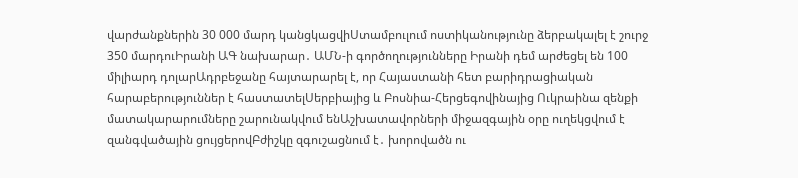վարժանքներին 30 000 մարդ կանցկացվիՍտամբուլում ոստիկանությունը ձերբակալել է շուրջ 350 մարդուԻրանի ԱԳ նախարար․ ԱՄՆ-ի գործողությունները Իրանի դեմ արժեցել են 100 միլիարդ դոլարԱդրբեջանը հայտարարել է, որ Հայաստանի հետ բարիդրացիական հարաբերություններ է հաստատելՍերբիայից և Բոսնիա-Հերցեգովինայից Ուկրաինա զենքի մատակարարումները շարունակվում ենԱշխատավորների միջազգային օրը ուղեկցվում է զանգվածային ցույցերովԲժիշկը զգուշացնում է․ խորովածն ու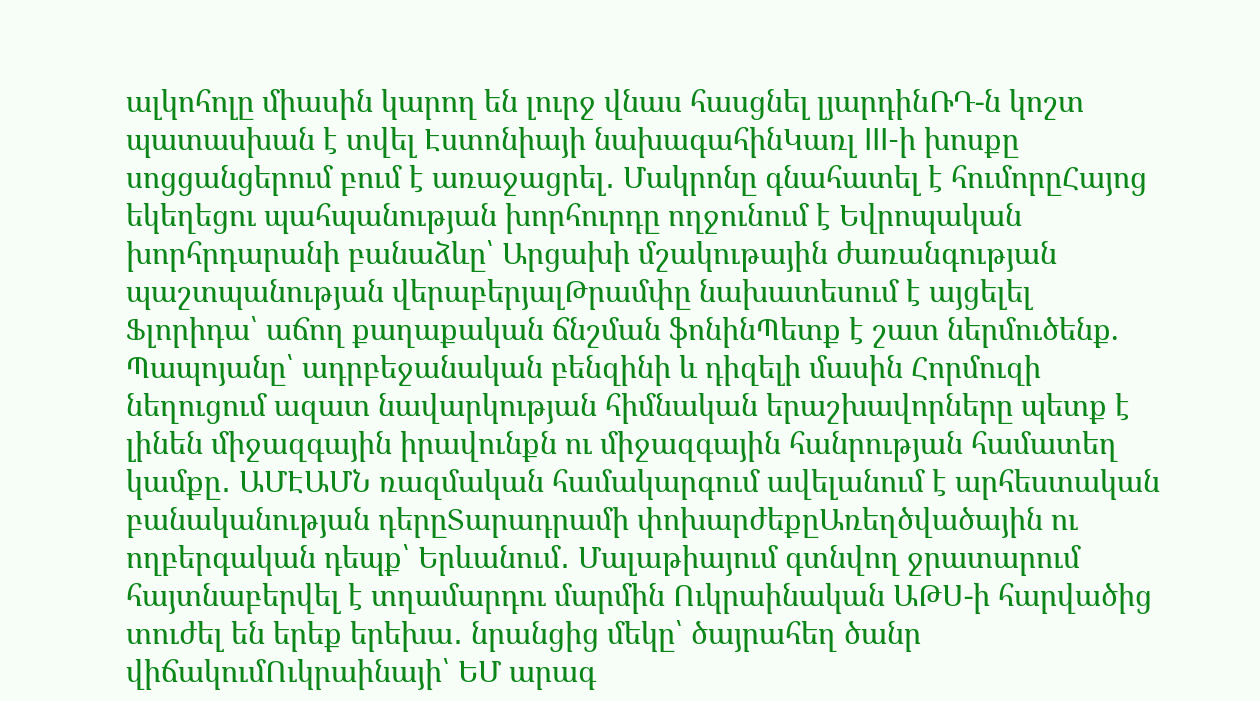ալկոհոլը միասին կարող են լուրջ վնաս հասցնել լյարդինՌԴ-ն կոշտ պատասխան է տվել Էստոնիայի նախագահինԿառլ III-ի խոսքը սոցցանցերում բում է առաջացրել․ Մակրոնը գնահատել է հումորըՀայոց եկեղեցու պահպանության խորհուրդը ողջունում է Եվրոպական խորհրդարանի բանաձևը՝ Արցախի մշակութային ժառանգության պաշտպանության վերաբերյալԹրամփը նախատեսում է այցելել Ֆլորիդա՝ աճող քաղաքական ճնշման ֆոնինՊետք է շատ ներմուծենք. Պապոյանը՝ ադրբեջանական բենզինի և դիզելի մասին Հորմուզի նեղուցում ազատ նավարկության հիմնական երաշխավորները պետք է լինեն միջազգային իրավունքն ու միջազգային հանրության համատեղ կամքը․ ԱՄԷԱՄՆ ռազմական համակարգում ավելանում է արհեստական բանականության դերըՏարադրամի փոխարժեքըԱռեղծվածային ու ողբերգական դեպք՝ Երևանում․ Մալաթիայում գտնվող ջրատարում հայտնաբերվել է տղամարդու մարմին Ուկրաինական ԱԹՍ-ի հարվածից տուժել են երեք երեխա․ նրանցից մեկը՝ ծայրահեղ ծանր վիճակումՈւկրաինայի՝ ԵՄ արագ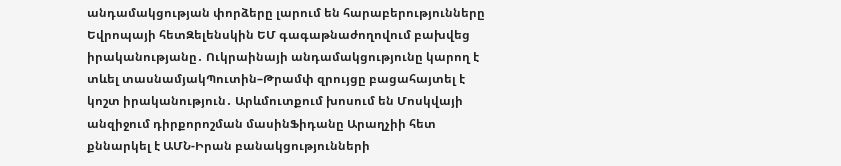անդամակցության փորձերը լարում են հարաբերությունները Եվրոպայի հետԶելենսկին ԵՄ գագաթնաժողովում բախվեց իրականությանը․ Ուկրաինայի անդամակցությունը կարող է տևել տասնամյակՊուտին–Թրամփ զրույցը բացահայտել է կոշտ իրականություն․ Արևմուտքում խոսում են Մոսկվայի անզիջում դիրքորոշման մասինՖիդանը Արաղչիի հետ քննարկել է ԱՄՆ-Իրան բանակցությունների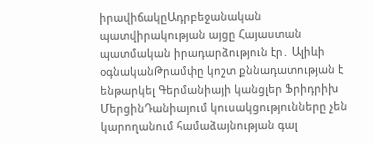իրավիճակըԱդրբեջանական պատվիրակության այցը Հայաստան պատմական իրադարձություն էր․ Ալիևի օգնականԹրամփը կոշտ քննադատության է ենթարկել Գերմանիայի կանցլեր Ֆրիդրիխ ՄերցինԴանիայում կուսակցությունները չեն կարողանում համաձայնության գալ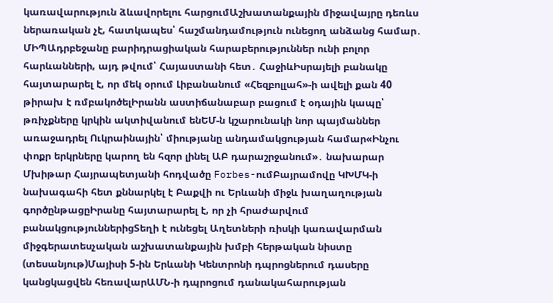կառավարություն ձևավորելու հարցումԱշխատանքային միջավայրը դեռևս ներառական չէ, հատկապես՝ հաշմանդամություն ունեցող անձանց համար․ ՄԻՊԱդրբեջանը բարիդրացիական հարաբերություններ ունի բոլոր հարևանների, այդ թվում՝ Հայաստանի հետ․ ՀաջիևԻսրայելի բանակը հայտարարել է, որ մեկ օրում Լիբանանում «Հեզբոլլահ»-ի ավելի քան 40 թիրախ է ռմբակոծելԻրանն աստիճանաբար բացում է օդային կապը՝ թռիչքները կրկին ակտիվանում ենԵՄ-ն կշարունակի նոր պայմաններ առաջադրել Ուկրաինային՝ միությանը անդամակցության համար«Ինչու փոքր երկրները կարող են հզոր լինել ԱԲ դարաշրջանում»․ նախարար Մխիթար Հայրապետյանի հոդվածը Forbes-ումԲայրամովը ԿԽՄԿ-ի նախագահի հետ քննարկել է Բաքվի ու Երևանի միջև խաղաղության գործընթացըԻրանը հայտարարել է, որ չի հրաժարվում բանակցություններիցՏեղի է ունեցել Աղետների ռիսկի կառավարման միջգերատեսչական աշխատանքային խմբի հերթական նիստը (տեսանյութ)Մայիսի 5-ին Երևանի Կենտրոնի դպրոցներում դասերը կանցկացվեն հեռավարԱՄՆ-ի դպրոցում դանակահարության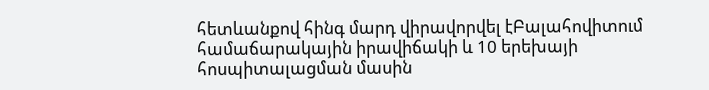հետևանքով հինգ մարդ վիրավորվել էԲալահովիտում համաճարակային իրավիճակի և 10 երեխայի հոսպիտալացման մասին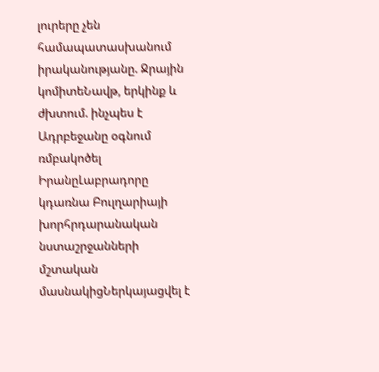լուրերը չեն համապատասխանում իրականությանը. Ջրային կոմիտեՆավթ, երկինք և ժխտում. ինչպես է Ադրբեջանը օգնում ռմբակոծել ԻրանըԼաբրադորը կդառնա Բուլղարիայի խորհրդարանական նստաշրջանների մշտական մասնակիցՆերկայացվել է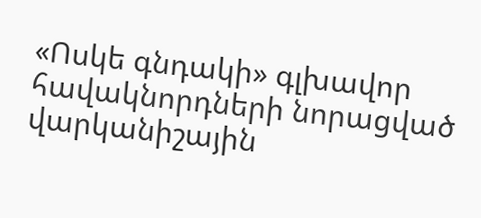«Ոսկե գնդակի» գլխավոր հավակնորդների նորացված վարկանիշային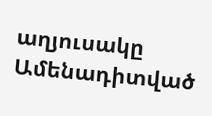աղյուսակը
Ամենադիտված